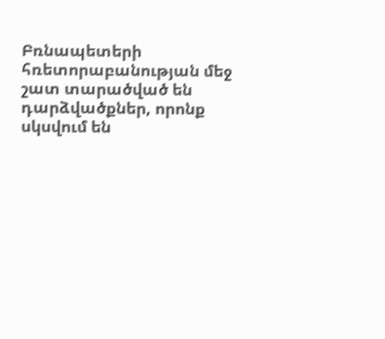Բռնապետերի հռետորաբանության մեջ շատ տարածված են դարձվածքներ, որոնք սկսվում են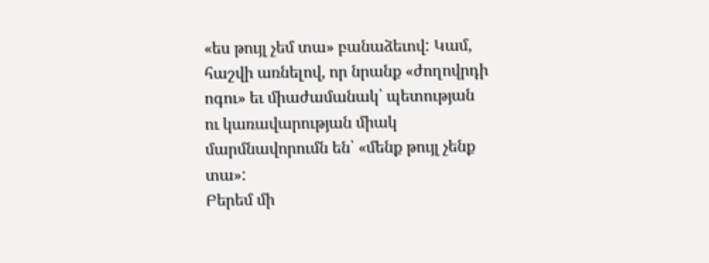«ես թույլ չեմ տա» բանաձեւով: Կամ, հաշվի առնելով, որ նրանք «ժողովրդի ոգու» եւ միաժամանակ՝ պետության ու կառավարության միակ մարմնավորումն են՝ «մենք թույլ չենք տա»:
Բերեմ մի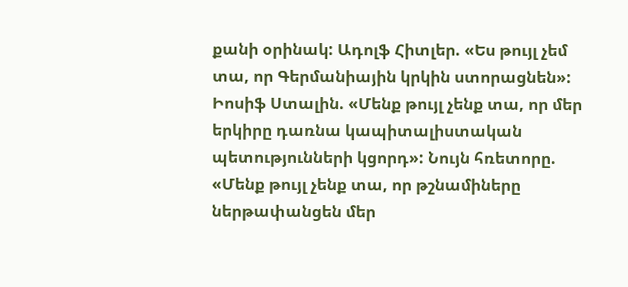քանի օրինակ: Ադոլֆ Հիտլեր. «Ես թույլ չեմ տա, որ Գերմանիային կրկին ստորացնեն»: Իոսիֆ Ստալին. «Մենք թույլ չենք տա, որ մեր երկիրը դառնա կապիտալիստական պետությունների կցորդ»: Նույն հռետորը. «Մենք թույլ չենք տա, որ թշնամիները ներթափանցեն մեր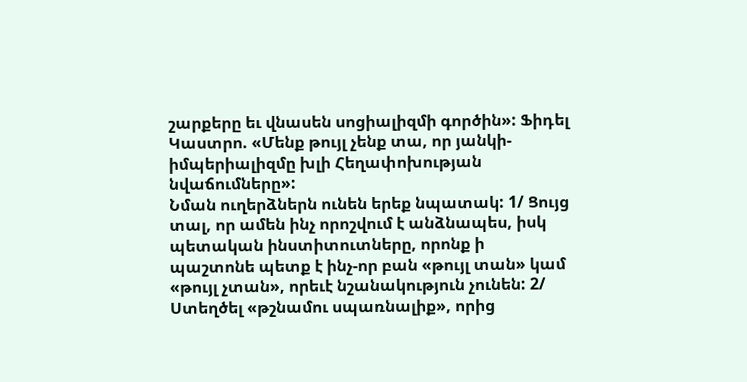շարքերը եւ վնասեն սոցիալիզմի գործին»: Ֆիդել Կաստրո. «Մենք թույլ չենք տա, որ յանկի-իմպերիալիզմը խլի Հեղափոխության նվաճումները»:
Նման ուղերձներն ունեն երեք նպատակ: 1/ Ցույց տալ, որ ամեն ինչ որոշվում է անձնապես, իսկ պետական ինստիտուտները, որոնք ի պաշտոնե պետք է ինչ-որ բան «թույլ տան» կամ «թույլ չտան», որեւէ նշանակություն չունեն: 2/ Ստեղծել «թշնամու սպառնալիք», որից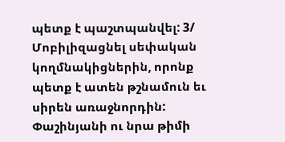պետք է պաշտպանվել: 3/ Մոբիլիզացնել սեփական կողմնակիցներին, որոնք պետք է ատեն թշնամուն եւ սիրեն առաջնորդին:
Փաշինյանի ու նրա թիմի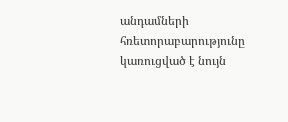անդամների հռետորաբարությունը կառուցված է նույն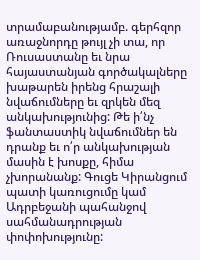տրամաբանությամբ. գերհզոր առաջնորդը թույլ չի տա, որ Ռուսաստանը եւ նրա հայաստանյան գործակալները խաթարեն իրենց հրաշալի նվաճումները եւ զրկեն մեզ անկախությունից: Թե ի՛նչ ֆանտաստիկ նվաճումներ են դրանք եւ ո՛ր անկախության մասին է խոսքը, հիմա չխորանանք: Գուցե Կիրանցում պատի կառուցումը կամ Ադրբեջանի պահանջով սահմանադրության փոփոխությունը: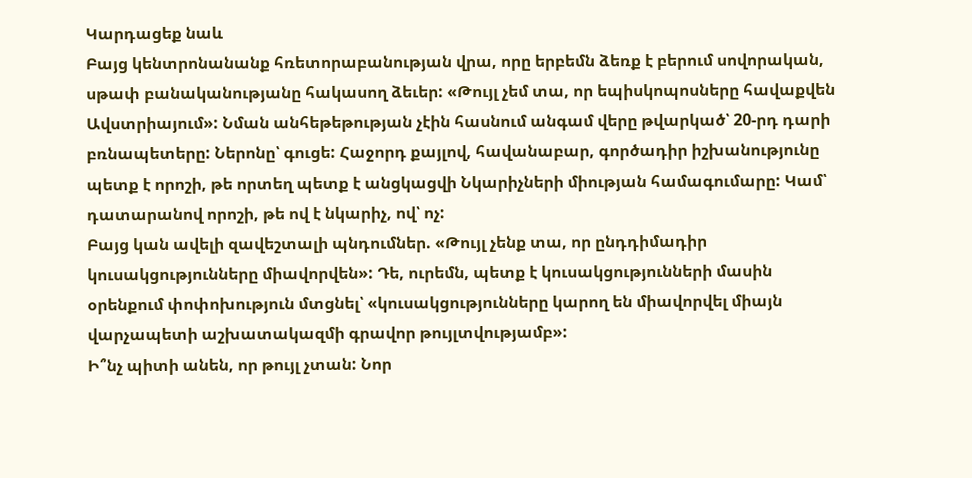Կարդացեք նաև
Բայց կենտրոնանանք հռետորաբանության վրա, որը երբեմն ձեռք է բերում սովորական, սթափ բանականությանը հակասող ձեւեր: «Թույլ չեմ տա, որ եպիսկոպոսները հավաքվեն Ավստրիայում»: Նման անհեթեթության չէին հասնում անգամ վերը թվարկած՝ 20-րդ դարի բռնապետերը: Ներոնը՝ գուցե: Հաջորդ քայլով, հավանաբար, գործադիր իշխանությունը պետք է որոշի, թե որտեղ պետք է անցկացվի Նկարիչների միության համագումարը: Կամ՝ դատարանով որոշի, թե ով է նկարիչ, ով՝ ոչ:
Բայց կան ավելի զավեշտալի պնդումներ. «Թույլ չենք տա, որ ընդդիմադիր կուսակցությունները միավորվեն»: Դե, ուրեմն, պետք է կուսակցությունների մասին օրենքում փոփոխություն մտցնել՝ «կուսակցությունները կարող են միավորվել միայն վարչապետի աշխատակազմի գրավոր թույլտվությամբ»:
Ի՞նչ պիտի անեն, որ թույլ չտան: Նոր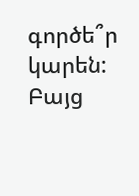գործե՞ր կարեն: Բայց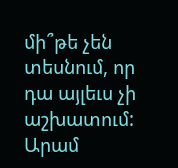մի՞թե չեն տեսնում, որ դա այլեւս չի աշխատում:
Արամ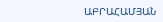ԱԲՐԱՀԱՄՅԱՆ